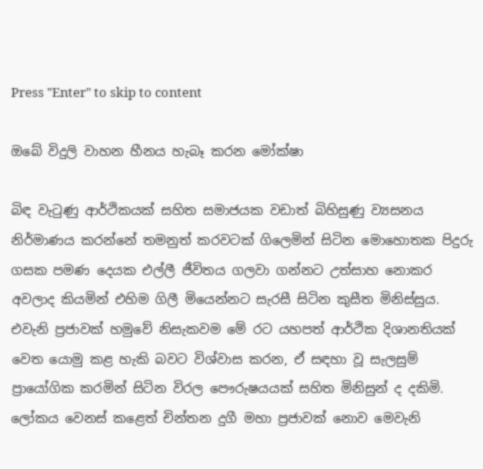Press "Enter" to skip to content

ඔබේ විදුලි වාහන හීනය හැබෑ කරන මෝක්ෂා

බිඳ වැටුණු ආර්ථිකයක් සහිත සමාජයක වඩාත් බිහිසුණු ව්‍යසනය නිර්මාණය කරන්නේ තමනුත් කරවටක් ගිලෙමින් සිටින මොහොතක පිදුරු ගසක පමණ දෙයක එල්ලී ජීවිතය ගලවා ගන්නට උත්සාහ නොකර අවලාද කියමින් එහිම ගිලී මියෙන්නට සැරසී සිටින කුසීත මිනිස්සුය. එවැනි ප්‍රජාවක් හමුවේ නිසැකවම මේ රට යහපත් ආර්ථික දිශානතියක් වෙත යොමු කළ හැකි බවට විශ්වාස කරන, ඒ සඳහා වූ සැලසුම් ප්‍රායෝගික කරමින් සිටින විරල පෞරුෂයයක් සහිත මිනිසුන් ද දකිමි. ලෝකය වෙනස් කළෙත් චින්තන දුගී මහා ප්‍රජාවක් නොව මෙවැනි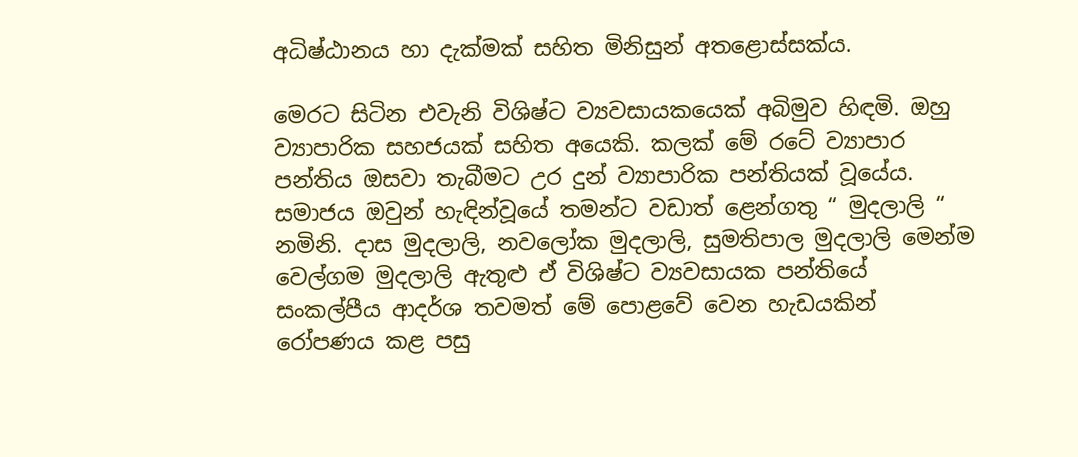අධිෂ්ඨානය හා දැක්මක් සහිත මිනිසුන් අතළොස්සක්ය.

මෙරට සිටින එවැනි විශිෂ්ට ව්‍යවසායකයෙක් අබිමුව හිඳමි. ඔහු ව්‍යාපාරික සහජයක් සහිත අයෙකි. කලක් මේ රටේ ව්‍යාපාර පන්තිය ඔසවා තැබීමට උර දුන් ව්‍යාපාරික පන්තියක් වූයේය. සමාජය ඔවුන් හැඳින්වූයේ තමන්ට වඩාත් ළෙන්ගතු “ මුදලාලි “ නමිනි. දාස මුදලාලි, නවලෝක මුදලාලි, සුමතිපාල මුදලාලි මෙන්ම වෙල්ගම මුදලාලි ඇතුළු ඒ විශිෂ්ට ව්‍යවසායක පන්තියේ සංකල්පීය ආදර්ශ තවමත් මේ පොළවේ වෙන හැඩයකින් රෝපණය කළ පසු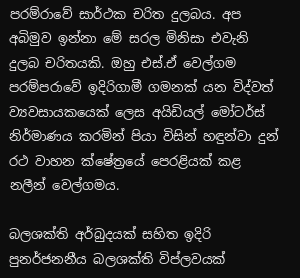පරම්රාවේ සාර්ථක චරිත දුලබය. අප අබිමුව ඉන්නා මේ සරල මිනිසා එවැනි දුලබ චරිතයකි. ඔහු එස්.ඒ වෙල්ගම පරම්පරාවේ ඉදිරිගාමී ගමනක් යන විද්වත් ව්‍යවසායකයෙක් ලෙස අයිඩියල් මෝටර්ස් නිර්මාණය කරමින් පියා විසින් හඳුන්වා දුන් රථ වාහන ක්ෂේත්‍රයේ පෙරළියක් කළ නලීන් වෙල්ගමය.

බලශක්ති අර්බුදයක් සහිත ඉදිරි පුනර්ජනනීය බලශක්ති විප්ලවයක්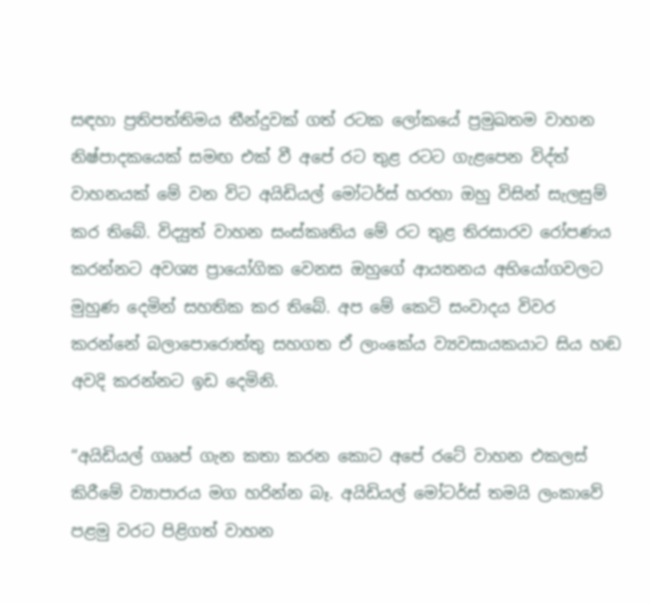සඳහා ප්‍රතිපත්තිමය තීන්දුවක් ගත් රටක ලෝකයේ ප්‍රමුඛතම වාහන නිෂ්පාදකයෙක් සමඟ එක් වී අපේ රට තුළ රටට ගැළපෙන විද්ත් වාහනයක් මේ වන විට අයිඩියල් මෝටර්ස් හරහා ඔහු විසින් සැලසුම් කර තිබේ. විද්‍යුත් වාහන සංස්කෘතිය මේ රට තුළ තිරසාරව රෝපණය කරන්නට අවශ්‍ය ප්‍රායෝගික වෙනස ඔහුගේ ආයතනය අභියෝගවලට මුහුණ දෙමින් සහතික කර තිබේ. අප මේ කෙටි සංවාදය විවර කරන්නේ බලාපොරොත්තු සහගත ඒ ලාංකේය ව්‍යවසායකයාට සිය හඬ අවදි කරන්නට ඉඩ දෙමිනි.

“අයිඩියල් ගෲප් ගැන කතා කරන කොට අපේ රටේ වාහන එකලස් කිරීමේ ව්‍යාපාරය මග හරින්න බෑ. අයිඩියල් මෝටර්ස් තමයි ලංකාවේ පළමු වරට පිළිගත් වාහන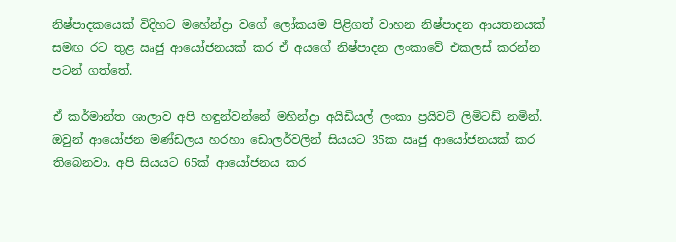නිෂ්පාදකයෙක් විදිහට මහේන්ද්‍රා වගේ ලෝකයම පිළිගත් වාහන නිෂ්පාදන ආයතනයක් සමඟ රට තුළ ඍජු ආයෝජනයක් කර ඒ අයගේ නිෂ්පාදන ලංකාවේ එකලස් කරන්න පටන් ගත්තේ.

ඒ කර්මාන්ත ශාලාව අපි හඳුන්වන්නේ මහින්ද්‍රා අයිඩියල් ලංකා ප්‍රයිවට් ලිමිටඩ් නමින්. ඔවුන් ආයෝජන මණ්ඩලය හරහා ඩොලර්වලින් සියයට 35ක ඍජු ආයෝජනයක් කර තිබෙනවා. අපි සියයට 65ක් ආයෝජනය කර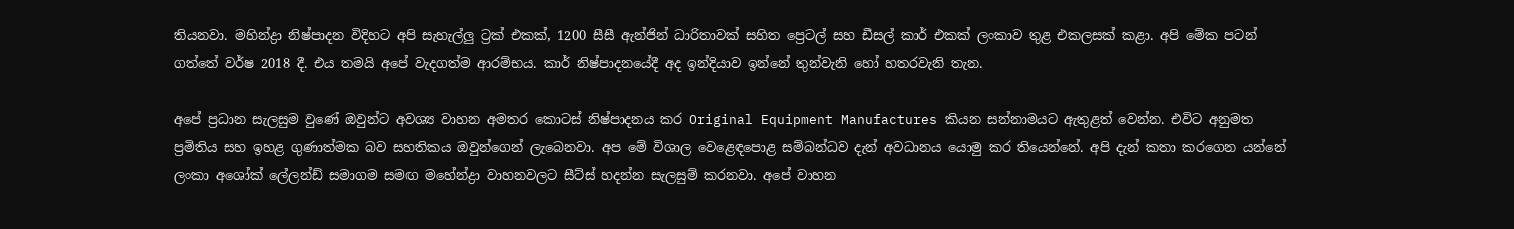තියනවා. මහින්ද්‍රා නිෂ්පාදන විදිහට අපි සැහැල්ලු ට්‍රක් එකක්, 1200 සීසී ඇන්ජින් ධාරිතාවක් සහිත ප්‍රෙටල් සහ ඩීසල් කාර් එකක් ලංකාව තුළ එකලසක් කළා. අපි මේක පටන් ගත්තේ වර්ෂ 2018 දී. එය තමයි අපේ වැදගත්ම ආරම්භය. කාර් නිෂ්පාදනයේදී අද ඉන්දියාව ඉන්නේ තුන්වැනි හෝ හතරවැනි තැන.

අපේ ප්‍රධාන සැලසුම වුණේ ඔවුන්ට අවශ්‍ය වාහන අමතර කොටස් නිෂ්පාදනය කර Original Equipment Manufactures කියන සන්නාමයට ඇතුළත් වෙන්න. එවිට අනුමත ප්‍රමිතිය සහ ඉහළ ගුණාත්මක බව සහතිකය ඔවුන්ගෙන් ලැබෙනවා. අප මේ විශාල වෙළෙඳපොළ සම්බන්ධව දැන් අවධානය යොමු කර තියෙන්නේ. අපි දැන් කතා කරගෙන යන්නේ ලංකා අශෝක් ලේලන්ඩ් සමාගම සමඟ මහේන්ද්‍රා වාහනවලට සීට්ස් හදන්න සැලසුම් කරනවා. අපේ වාහන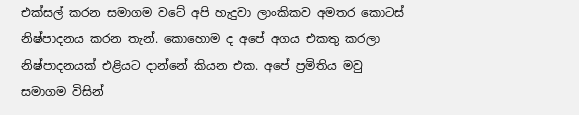එක්සල් කරන සමාගම වටේ අපි හැදුවා ලාංකිකව අමතර කොටස් නිෂ්පාදනය කරන තැන්. කොහොම ද අපේ අගය එකතු කරලා නිෂ්පාදනයක් එළියට දාන්නේ කියන එක. අපේ ප්‍රමිතිය මවු සමාගම විසින්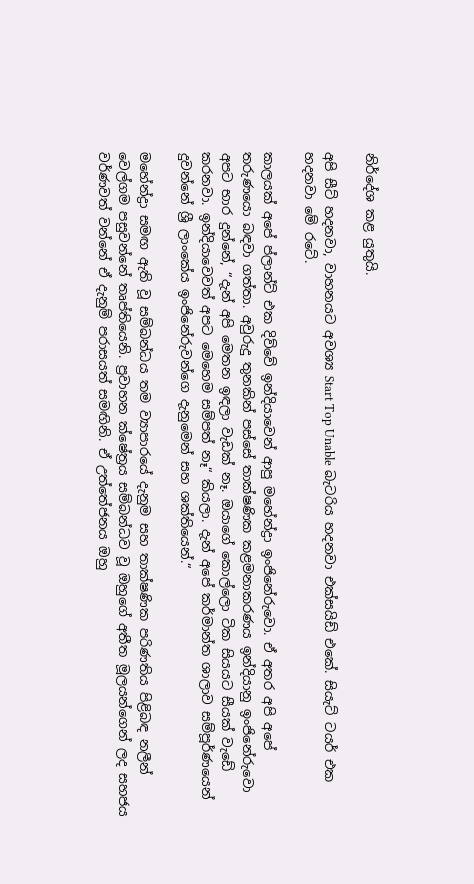නිර්දේශ කළ යුතුයි.

අපි සීට් හදනවා, වාහනයට අවශ්‍ය Start Top Unable බැටරිය හදනවා එක්සයිඩ් එකේ. සියැට් ටයර් එක හදනවා මේ රටේ.

කාලයක් අපේ ප්ලාන්ට් එක දිව්වේ ඉන්දියාවෙන් ආපු මහේන්ද්‍රා ඉංජිනේරුවො. ඒ අතර අපි අපේ තරුණයො බඳවා ගත්තා. අවුරුදු තුනකින් පස්සේ තාක්ෂණික කළමනාකරණය ඉන්දියානු ඉංජිනේරුවො අපට භාර දුන්නේ, “දැන් අපි මෙතන ඉඳලා වැඩක් නෑ. ඔයාගේ කොල්ලො ටික සියයට සීයක් වැඩේ කරනවා. ඉන්දියාවෙවත් අපට මෙහෙම සම්පත් නෑ“ කියලා. දැන් අපේ කර්මාන්ත ශාලාව සම්පූර්ණයෙන් දුවන්නේ ශ්‍රී ලාංකේය ඉංජිනේරුවන්ගෙ දැනුමෙන් සහ ශක්තියෙන්.“

මහේන්ද්‍රා සමඟ ඇති වූ සම්බන්ධය තම ව්‍යාපාරයේ දැනුම සහ තාක්ෂණික පරිණතිය පිළිබඳ නලීන් වෙල්ගම පසුවන්නේ තෘප්තියෙනි. ප්‍රවාහන ක්ෂේත්‍රය සම්බන්ධව වූ ඔහුගේ අතීත මූලයන්ගෙන් ලද සහජය වර්ණවත් වන්නේ ඒ දැනුම් පරාසයත් සමඟිනි. ඒ උත්තේජනය ඔහු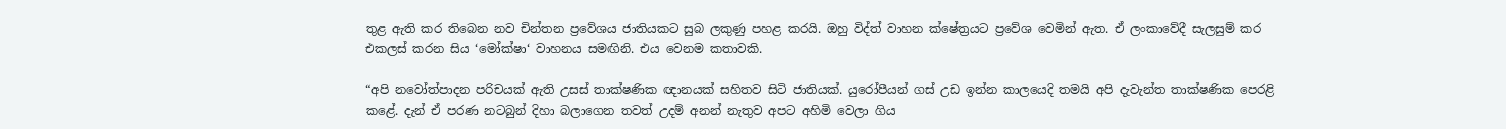තුළ ඇති කර තිබෙන නව චින්තන ප්‍රවේශය ජාතියකට සුබ ලකුණු පහළ කරයි. ඔහු විද්ත් වාහන ක්ෂේත්‍රයට ප්‍රවේශ වෙමින් ඇත. ඒ ලංකාවේදී සැලසුම් කර එකලස් කරන සිය ‘මෝක්ෂා‘ වාහනය සමඟිනි. එය වෙනම කතාවකි.

“අපි නවෝත්පාදන පරිචයක් ඇති උසස් තාක්ෂණික ඥානයක් සහිතව සිටි ජාතියක්. යුරෝපීයන් ගස් උඩ ඉන්න කාලයෙදි තමයි අපි දැවැන්ත තාක්ෂණික පෙරළි කළේ. දැන් ඒ පරණ නටබුන් දිහා බලාගෙන තවත් උදම් අනන් නැතුව අපට අහිමි වෙලා ගිය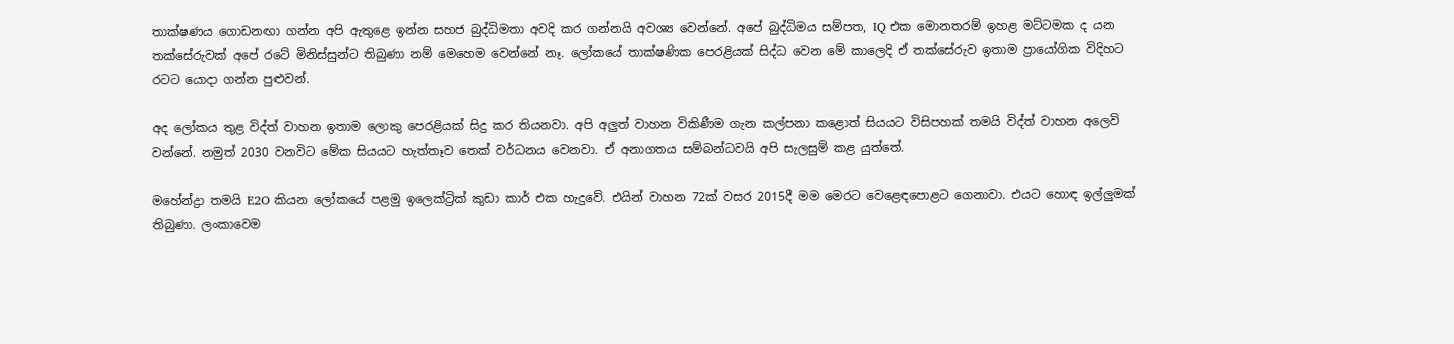තාක්ෂණය ගොඩනඟා ගන්න අපි ඇතුළෙ ඉන්න සහජ බුද්ධිමතා අවදි කර ගන්නයි අවශ්‍ය වෙන්නේ. අපේ බුද්ධිමය සම්පත, IQ එක මොනතරම් ඉහළ මට්ටමක ද යන තක්සේරුවක් අපේ රටේ මිනිස්සුන්ට තිබුණා නම් මෙහෙම වෙන්නේ නෑ. ලෝකයේ තාක්ෂණික පෙරළියක් සිද්ධ වෙන මේ කාලෙදි ඒ තක්සේරුව ඉතාම ප්‍රායෝගික විදිහට රටට යොදා ගන්න පුළුවන්.

අද ලෝකය තුළ විද්ත් වාහන ඉතාම ලොකු පෙරළියක් සිදු කර තියනවා. අපි අලුත් වාහන විකිණීම ගැන කල්පනා කළොත් සියයට විසිපහක් තමයි විද්ත් වාහන අලෙවි වන්නේ. නමුත් 2030 වනවිට මේක සියයට හැත්තෑව තෙක් වර්ධනය වෙනවා. ඒ අනාගතය සම්බන්ධවයි අපි සැලසුම් කළ යුත්තේ.

මහේන්ද්‍රා තමයි E2O කියන ලෝකයේ පළමු ඉලෙක්ට්‍රික් කුඩා කාර් එක හැදුවේ. එයින් වාහන 72ක් වසර 2015දී මම මෙරට වෙළෙඳපොළට ගෙනාවා. එයට හොඳ ඉල්ලුමක් තිබුණා. ලංකාවෙම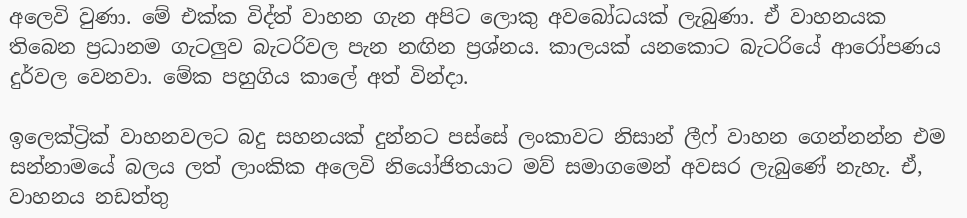අලෙවි වුණා. මේ එක්ක විද්ත් වාහන ගැන අපිට ලොකු අවබෝධයක් ලැබුණා. ඒ වාහනයක තිබෙන ප්‍රධානම ගැටලුව බැටරිවල පැන නඟින ප්‍රශ්නය. කාලයක් යනකොට බැටරියේ ආරෝපණය දුර්වල වෙනවා. මේක පහුගිය කාලේ අත් වින්දා.

ඉලෙක්ට්‍රික් වාහනවලට බදු සහනයක් දුන්නට පස්සේ ලංකාවට නිසාන් ලීෆ් වාහන ගෙන්නන්න එම සන්නාමයේ බලය ලත් ලාංකික අලෙවි නියෝජිතයාට මව් සමාගමෙන් අවසර ලැබුණේ නැහැ. ඒ, වාහනය නඩත්තු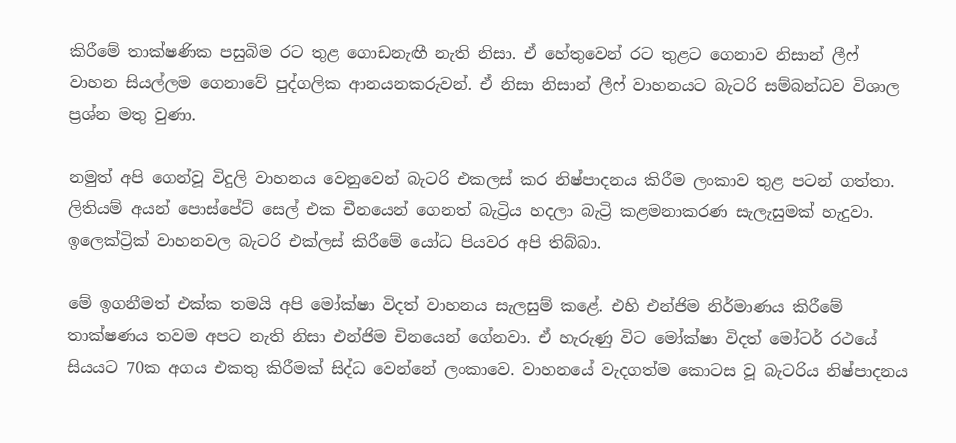කිරීමේ තාක්ෂණික පසුබිම රට තුළ ගොඩනැඟී නැති නිසා. ඒ හේතුවෙන් රට තුළට ගෙනාව නිසාන් ලීෆ් වාහන සියල්ලම ගෙනාවේ පුද්ගලික ආනයනකරුවන්. ඒ නිසා නිසාන් ලීෆ් වාහනයට බැටරි සම්බන්ධව විශාල ප්‍රශ්න මතු වුණා.

නමුත් අපි ගෙන්වූ විදුලි වාහනය වෙනුවෙන් බැටරි එකලස් කර නිෂ්පාදනය කිරීම ලංකාව තුළ පටන් ගත්තා. ලිතියම් අයන් පොස්පේට් සෙල් එක චීනයෙන් ගෙනත් බැට්‍රිය හදලා බැට්‍රි කළමනාකරණ සැලැසුමක් හැදුවා. ඉලෙක්ට්‍රික් වාහනවල බැටරි එක්ලස් කිරීමේ යෝධ පියවර අපි තිබ්බා.

මේ ඉගනීමත් එක්ක තමයි අපි මෝක්ෂා විදත් වාහනය සැලසුම් කළේ. එහි එන්ජිම නිර්මාණය කිරීමේ තාක්ෂණය තවම අපට නැති නිසා එන්ජිම චිනයෙන් ගේනවා. ඒ හැරුණු විට මෝක්ෂා විදත් මෝටර් රථයේ සියයට 70ක අගය එකතු කිරීමක් සිද්ධ වෙන්නේ ලංකාවෙ. වාහනයේ වැදගත්ම කොටස වූ බැටරිය නිෂ්පාදනය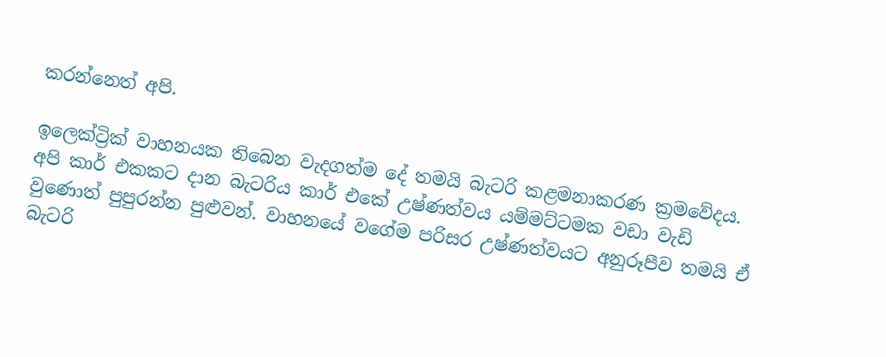කරන්නෙත් අපි.

ඉලෙක්ට්‍රික් වාහනයක තිබෙන වැදගත්ම දේ තමයි බැටරි කළමනාකරණ ක්‍රමවේදය. අපි කාර් එකකට දාන බැටරිය කාර් එකේ උෂ්ණත්වය යම්මට්ටමක වඩා වැඩි වුණොත් පුපුරන්න පුළුවන්. වාහනයේ වගේම පරිසර උෂ්ණත්වයට අනුරූපීව තමයි ඒ බැටරි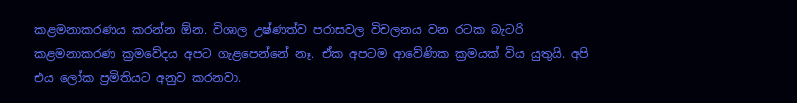කළමනාකරණය කරන්න ඕන. විශාල උෂ්ණත්ව පරාසවල විචලනය වන රටක බැටරි කළමනාකරණ ක්‍රමවේදය අපට ගැළපෙන්නේ නෑ. ඒක අපටම ආවේණික ක්‍රමයක් විය යුතුයි. අපි එය ලෝක ප්‍රමිතියට අනුව කරනවා.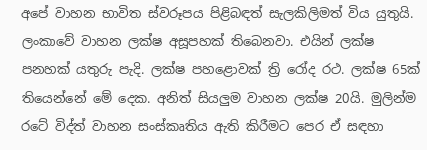අපේ වාහන භාවිත ස්වරූපය පිළිබඳත් සැලකිලිමත් විය යුතුයි. ලංකාවේ වාහන ලක්ෂ අසූපහක් තිබෙනවා. එයින් ලක්ෂ පනහක් යතුරු පැදි. ලක්ෂ පහළොවක් ත්‍රි රෝද රථ. ලක්ෂ 65ක් තියෙන්නේ මේ දෙක. අනිත් සියලුම වාහන ලක්ෂ 20යි. මුලින්ම රටේ විද්ත් වාහන සංස්කෘතිය ඇති කිරීමට පෙර ඒ සඳහා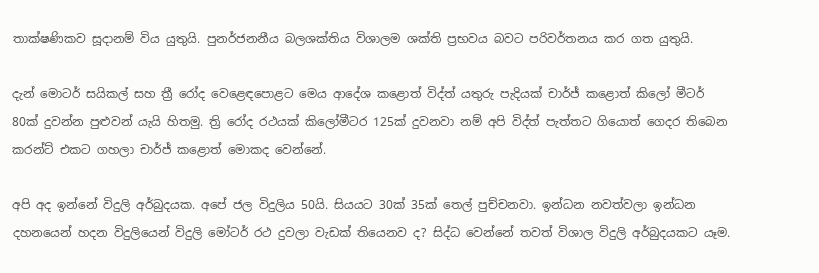තාක්ෂණිකව සූදානම් විය යුතුයි. පුනර්ජනනීය බලශක්තිය විශාලම ශක්ති ප්‍රභවය බවට පරිවර්තනය කර ගත යුතුයි.

දැන් මොටර් සයිකල් සහ ත්‍රී රෝද වෙළෙඳපොළට මෙය ආදේශ කළොත් විද්ත් යතුරු පැදියක් චාර්ජ් කළොත් කිලෝ මීටර් 80ක් දුවන්න පුළුවන් යැයි හිතමු. ත්‍රි රෝද රථයක් කිලෝමීටර 125ක් දුවනවා නම් අපි විද්ත් පැත්තට ගියොත් ගෙදර තිබෙන කරන්ට් එකට ගහලා චාර්ජ් කළොත් මොකද වෙන්නේ.

අපි අද ඉන්නේ විදුලි අර්බුදයක. අපේ ජල විදුලිය 50යි. සියයට 30ක් 35ක් තෙල් පුච්චනවා. ඉන්ධන නවත්වලා ඉන්ධන දහනයෙන් හදන විදුලියෙන් විදුලි මෝටර් රථ දුවලා වැඩක් තියෙනව ද? සිද්ධ වෙන්නේ තවත් විශාල විදුලි අර්බුදයකට යෑම.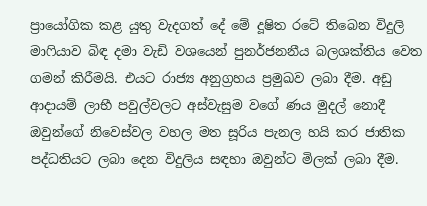ප්‍රායෝගික කළ යුතු වැදගත් දේ මේ දූෂිත රටේ තිබෙන විදුලි මාෆියාව බිඳ දමා වැඩි වශයෙන් පුනර්ජනනීය බලශක්තිය වෙත ගමන් කිරීමයි. එයට රාජ්‍ය අනුග්‍රහය ප්‍රමුඛව ලබා දීම. අඩු ආදායම් ලාභී පවුල්වලට අස්වැසුම වගේ ණය මුදල් නොදී ඔවුන්ගේ නිවෙස්වල වහල මත සූරිය පැනල හයි කර ජාතික පද්ධතියට ලබා දෙන විදුලිය සඳහා ඔවුන්ට මිලක් ලබා දීම.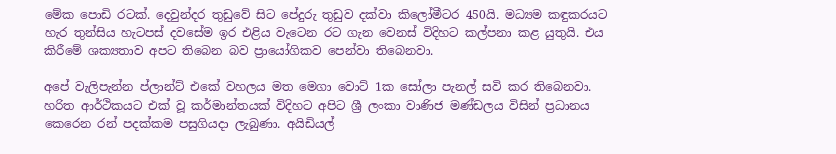මේක පොඩි රටක්. දෙවුන්දර තුඩුවේ සිට පේදුරු තුඩුව දක්වා කිලෝමීටර 450යි. මධ්‍යම කඳුකරයට හැර තුන්සිය හැටපස් දවසේම ඉර එළිය වැටෙන රට ගැන වෙනස් විදිහට කල්පනා කළ යුතුයි. එය කිරීමේ ශක්‍යතාව අපට තිබෙන බව ප්‍රායෝගිකව පෙන්වා තිබෙනවා.

අපේ වැලිපැන්න ප්ලාන්ට් එකේ වහලය මත මෙගා වොට් 1ක සෝලා පැනල් සවි කර තිබෙනවා. හරිත ආර්ථිකයට එක් වූ කර්මාන්තයක් විදිහට අපිට ශ්‍රී ලංකා වාණිජ මණ්ඩලය විසින් ප්‍රධානය කෙරෙන රන් පදක්කම පසුගියදා ලැබුණා. අයිඩියල්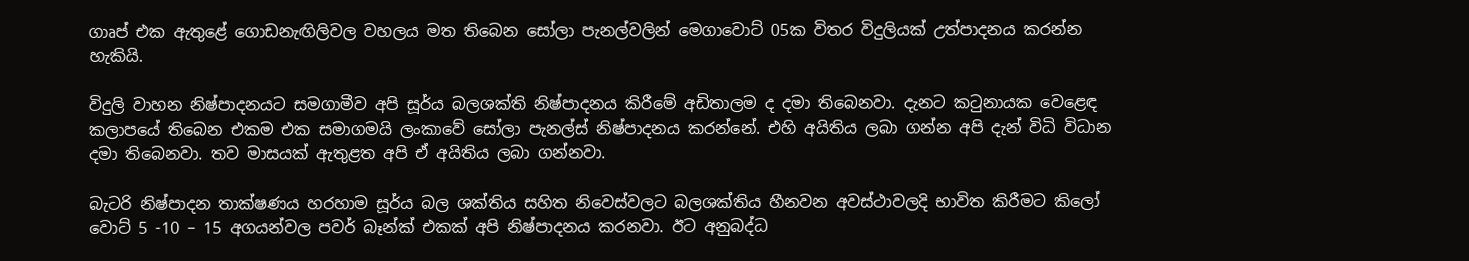ගාෘප් එක ඇතුළේ ගොඩනැඟිලිවල වහලය මත තිබෙන සෝලා පැනල්වලින් මෙගාවොට් 05ක විතර විදුලියක් උත්පාදනය කරන්න හැකියි.

විදුලි වාහන නිෂ්පාදනයට සමගාමීව අපි සූර්ය බලශක්ති නිෂ්පාදනය කිරීමේ අඩිතාලම ද දමා තිබෙනවා. දැනට කටුනායක වෙළෙඳ කලාපයේ තිබෙන එකම එක සමාගමයි ලංකාවේ සෝලා පැනල්ස් නිෂ්පාදනය කරන්නේ. එහි අයිතිය ලබා ගන්න අපි දැන් විධි විධාන දමා තිබෙනවා. තව මාසයක් ඇතුළත අපි ඒ අයිතිය ලබා ගන්නවා.

බැටරි නිෂ්පාදන තාක්ෂණය හරහාම සූර්ය බල ශක්තිය සහිත නිවෙස්වලට බලශක්තිය හීනවන අවස්ථාවලදි භාවිත කිරීමට කිලෝ වොට් 5 -10 – 15 අගයන්වල පවර් බෑන්ක් එකක් අපි නිෂ්පාදනය කරනවා. ඊට අනුබද්ධ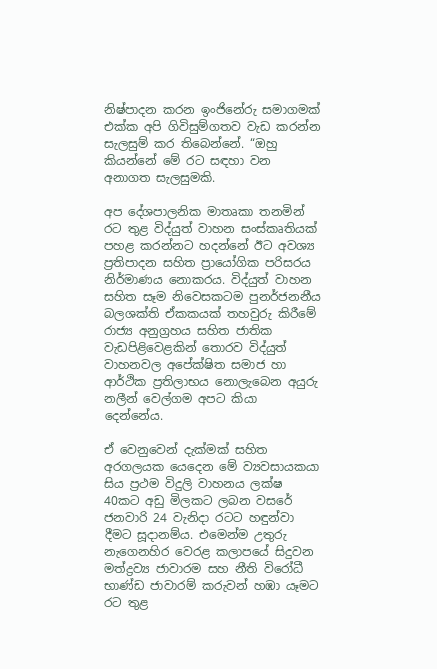නිෂ්පාදන කරන ඉංජිනේරු සමාගමක් එක්ක අපි ගිවිසුම්ගතව වැඩ කරන්න සැලසුම් කර තිබෙන්නේ. “ඔහු කියන්නේ මේ රට සඳහා වන අනාගත සැලසුමකි.

අප දේශපාලනික මාතෘකා තනමින් රට තුළ විද්යුත් වාහන සංස්කෘතියක් පහළ කරන්නට හදන්නේ ඊට අවශ්‍ය ප්‍රතිපාදන සහිත ප්‍රායෝගික පරිසරය නිර්මාණය නොකරය. විද්යුත් වාහන සහිත සෑම නිවෙසකටම පුනර්ජනනීය බලශක්ති ඒකකයක් තහවුරු කිරීමේ රාජ්‍ය අනුග්‍රහය සහිත ජාතික වැඩපිළිවෙළකින් තොරව විද්යුත් වාහනවල අපේක්ෂිත සමාජ හා ආර්ථික ප්‍රතිලාභය නොලැබෙන අයුරු නලීන් වෙල්ගම අපට කියා දෙන්නේය.

ඒ වෙනුවෙන් දැක්මක් සහිත අරගලයක යෙදෙන මේ ව්‍යවසායකයා සිය ප්‍රථම විදුලි වාහනය ලක්ෂ 40කට අඩු මිලකට ලබන වසරේ ජනවාරි 24 වැනිදා රටට හඳුන්වා දීමට සූදානම්ය. එමෙන්ම උතුරු නැගෙනහිර වෙරළ කලාපයේ සිදුවන මත්ද්‍රව්‍ය ජාවාරම සහ නීති විරෝධී භාණ්ඩ ජාවාරම් කරුවන් හඹා යෑමට රට තුළ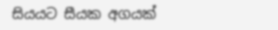සියයට සීයක අගයක්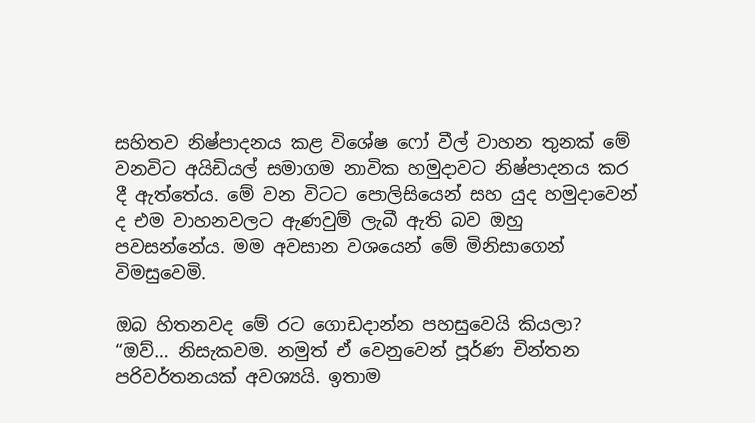සහිතව නිෂ්පාදනය කළ විශේෂ ෆෝ වීල් වාහන තුනක් මේ වනවිට අයිඩියල් සමාගම නාවික හමුදාවට නිෂ්පාදනය කර දී ඇත්තේය. මේ වන විටට පොලිසියෙන් සහ යුද හමුදාවෙන් ද එම වාහනවලට ඇණවුම් ලැබී ඇති බව ඔහු පවසන්නේය. මම අවසාන වශයෙන් මේ මිනිසාගෙන් විමසුවෙමි.

ඔබ හිතනවද මේ රට ගොඩදාන්න පහසුවෙයි කියලා? “ඔව්… නිසැකවම. නමුත් ඒ වෙනුවෙන් පූර්ණ චින්තන පරිවර්තනයක් අවශ්‍යයි. ඉතාම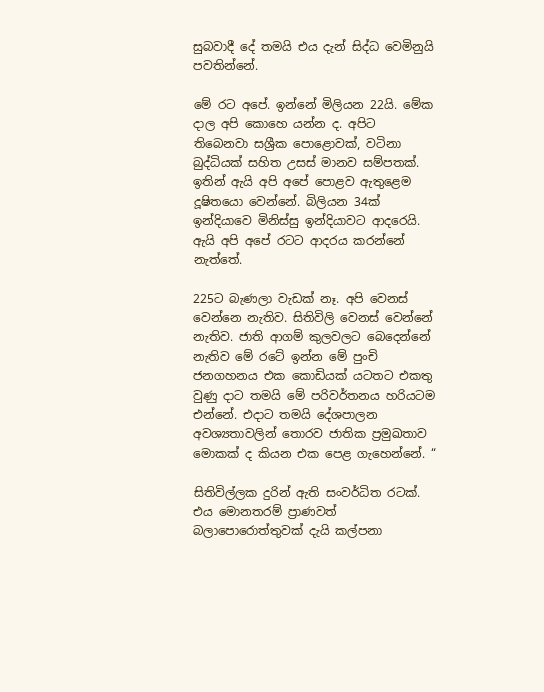සුබවාදී දේ තමයි එය දැන් සිද්ධ වෙමිනුයි පවතින්නේ.

මේ රට අපේ. ඉන්නේ මිලියන 22යි. මේක දාල අපි කොහෙ යන්න ද. අපිට තිබෙනවා සශ්‍රීක පොළොවක්, වටිනා බුද්ධියක් සහිත උසස් මානව සම්පතක්. ඉතින් ඇයි අපි අපේ පොළව ඇතුළෙම දූෂිතයො වෙන්නේ. බිලියන 34ක් ඉන්දියාවෙ මිනිස්සු ඉන්දියාවට ආදරෙයි. ඇයි අපි අපේ රටට ආදරය කරන්නේ නැත්තේ.

225ට බැණලා වැඩක් නෑ. අපි වෙනස් වෙන්නෙ නැතිව. සිතිවිලි වෙනස් වෙන්නේ නැතිව. ජාති ආගම් කුලවලට බෙදෙන්නේ නැතිව මේ රටේ ඉන්න මේ පුංචි ජනගහනය එක කොඩියක් යටතට එකතු වුණු දාට තමයි මේ පරිවර්තනය හරියටම එන්නේ. එදාට තමයි දේශපාලන අවශ්‍යතාවලින් තොරව ජාතික ප්‍රමුඛතාව මොකක් ද කියන එක පෙළ ගැහෙන්නේ. “

සිතිවිල්ලක දුරින් ඇති සංවර්ධිත රටක්. එය මොනතරම් ප්‍රාණවත් බලාපොරොත්තුවක් දැයි කල්පනා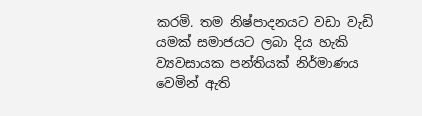කරමි. තම නිෂ්පාදනයට වඩා වැඩි යමක් සමාජයට ලබා දිය හැකි ව්‍යවසායක පන්තියක් නිර්මාණය වෙමින් ඇති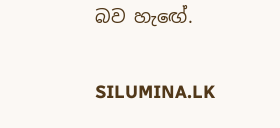බව හැඟේ.

SILUMINA.LK